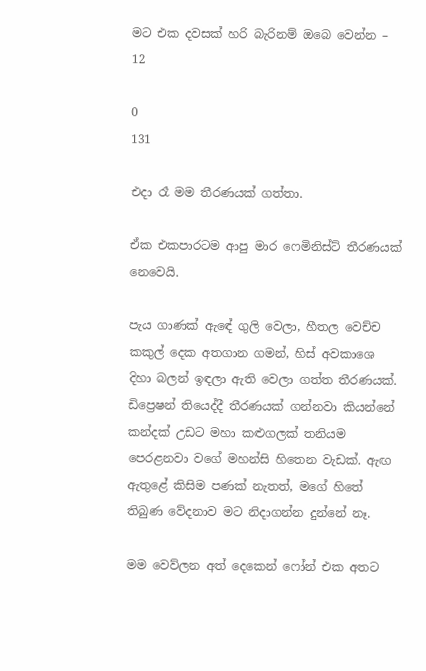මට එක දවසක් හරි බැරිනම් ඔබෙ වෙන්න – 12

0
131

එදා රෑ මම තීරණයක් ගත්තා.

ඒක එකපාරටම ආපු මාර ෆෙමිනිස්ට් තීරණයක් නෙවෙයි.

පැය ගාණක් ඇඳේ ගුලි වෙලා, හීතල වෙච්ච කකුල් දෙක අතගාන ගමන්, හිස් අවකාශෙ දිහා බලන් ඉඳලා ඇති වෙලා ගත්ත තීරණයක්. ඩිප්‍රෙෂන් තියෙද්දී තීරණයක් ගන්නවා කියන්නේ කන්දක් උඩට මහා කළුගලක් තනියම පෙරළනවා වගේ මහන්සි හිතෙන වැඩක්. ඇඟ ඇතුළේ කිසිම පණක් නැතත්, මගේ හිතේ තිබුණ වේදනාව මට නිදාගන්න දුන්නේ නෑ.

මම වෙව්ලන අත් දෙකෙන් ෆෝන් එක අතට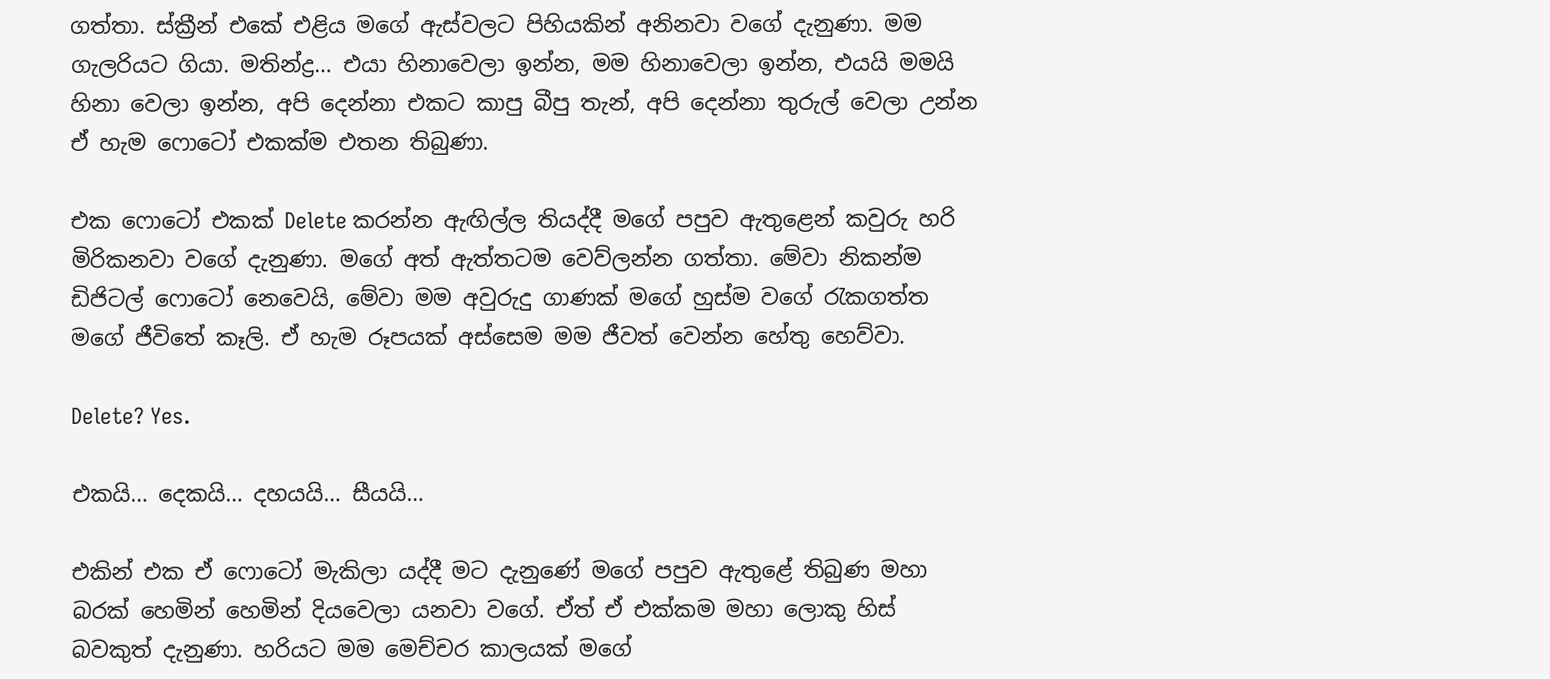ගත්තා. ස්ක්‍රීන් එකේ එළිය මගේ ඇස්වලට පිහියකින් අනිනවා වගේ දැනුණා. මම ගැලරියට ගියා. මතින්ද්‍ර… එයා හිනාවෙලා ඉන්න, මම හිනාවෙලා ඉන්න, එයයි මමයි හිනා වෙලා ඉන්න, අපි දෙන්නා එකට කාපු බීපු තැන්, අපි දෙන්නා තුරුල් වෙලා උන්න ඒ හැම ෆොටෝ එකක්ම එතන තිබුණා.

එක ෆොටෝ එකක් Delete කරන්න ඇඟිල්ල තියද්දී මගේ පපුව ඇතුළෙන් කවුරු හරි මිරිකනවා වගේ දැනුණා. මගේ අත් ඇත්තටම වෙව්ලන්න ගත්තා. මේවා නිකන්ම ඩිජිටල් ෆොටෝ නෙවෙයි, මේවා මම අවුරුදු ගාණක් මගේ හුස්ම වගේ රැකගත්ත මගේ ජීවිතේ කෑලි. ඒ හැම රූපයක් අස්සෙම මම ජීවත් වෙන්න හේතු හෙව්වා.

Delete? Yes.

එකයි… දෙකයි… දහයයි… සීයයි…

එකින් එක ඒ ෆොටෝ මැකිලා යද්දී මට දැනුණේ මගේ පපුව ඇතුළේ තිබුණ මහා බරක් හෙමින් හෙමින් දියවෙලා යනවා වගේ. ඒත් ඒ එක්කම මහා ලොකු හිස් බවකුත් දැනුණා. හරියට මම මෙච්චර කාලයක් මගේ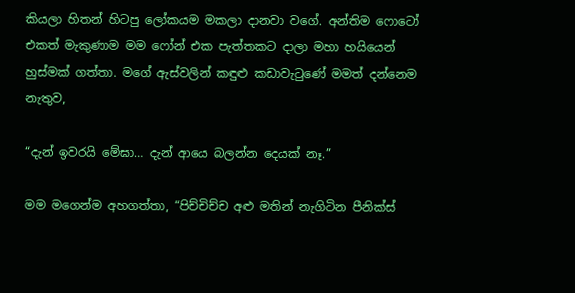කියලා හිතන් හිටපු ලෝකයම මකලා දානවා වගේ. අන්තිම ෆොටෝ එකත් මැකුණාම මම ෆෝන් එක පැත්තකට දාලා මහා හයියෙන් හුස්මක් ගත්තා. මගේ ඇස්වලින් කඳුළු කඩාවැටුණේ මමත් දන්නෙම නැතුව,

“දැන් ඉවරයි මේඝා… දැන් ආයෙ බලන්න දෙයක් නෑ.”

මම මගෙන්ම අහගත්තා, “පිච්චිච්ච අළු මතින් නැගිටින පීනික්ස්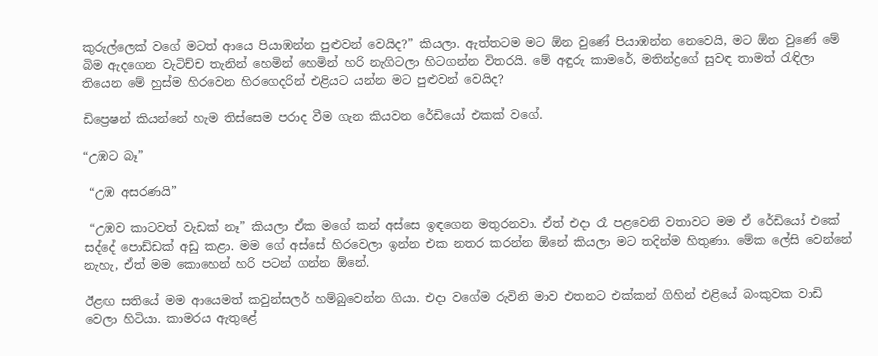කුරුල්ලෙක් වගේ මටත් ආයෙ පියාඹන්න පුළුවන් වෙයිද?” කියලා. ඇත්තටම මට ඕන වුණේ පියාඹන්න නෙවෙයි, මට ඕන වුණේ මේ බිම ඇදගෙන වැටිච්ච තැනින් හෙමින් හෙමින් හරි නැගිටලා හිටගන්න විතරයි. මේ අඳුරු කාමරේ, මතින්ද්‍රගේ සුවඳ තාමත් රැඳිලා තියෙන මේ හුස්ම හිරවෙන හිරගෙදරින් එළියට යන්න මට පුළුවන් වෙයිද?

ඩිප්‍රෙෂන් කියන්නේ හැම තිස්සෙම පරාද වීම ගැන කියවන රේඩියෝ එකක් වගේ.

“උඹට බෑ”

 “උඹ අසරණයි”

 “උඹව කාටවත් වැඩක් නෑ” කියලා ඒක මගේ කන් අස්සෙ ඉඳගෙන මතුරනවා. ඒත් එදා රෑ පළවෙනි වතාවට මම ඒ රේඩියෝ එකේ සද්දේ පොඩ්ඩක් අඩු කළා. මම ගේ අස්සේ හිරවෙලා ඉන්න එක නතර කරන්න ඕනේ කියලා මට තදින්ම හිතුණා. මේක ලේසි වෙන්නේ නැහැ, ඒත් මම කොහෙන් හරි පටන් ගන්න ඕනේ.

ඊළඟ සතියේ මම ආයෙමත් කවුන්සලර් හම්බුවෙන්න ගියා. එදා වගේම රුවිනි මාව එතනට එක්කන් ගිහින් එළියේ බංකුවක වාඩි වෙලා හිටියා. කාමරය ඇතුළේ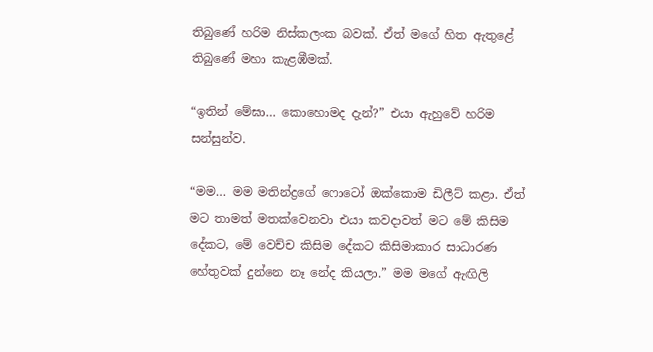තිබුණේ හරිම නිස්කලංක බවක්. ඒත් මගේ හිත ඇතුළේ තිබුණේ මහා කැළඹීමක්.

“ඉතින් මේඝා… කොහොමද දැන්?” එයා ඇහුවේ හරිම සන්සුන්ව.

“මම… මම මතින්ද්‍රගේ ෆොටෝ ඔක්කොම ඩිලීට් කළා. ඒත් මට තාමත් මතක්වෙනවා එයා කවදාවත් මට මේ කිසිම දේකට, මේ වෙච්ච කිසිම දේකට කිසිමාකාර සාධාරණ හේතුවක් දුන්නෙ නෑ නේද කියලා.” මම මගේ ඇඟිලි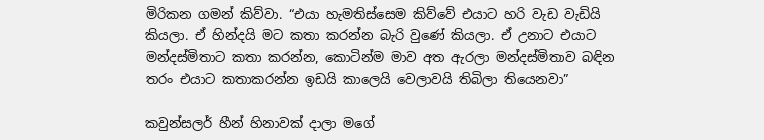මිරිකන ගමන් කිව්වා. “එයා හැමතිස්සෙම කිව්වේ එයාට හරි වැඩ වැඩියි කියලා. ඒ හින්දයි මට කතා කරන්න බැරි වුණේ කියලා. ඒ උනාට එයාට මන්දස්මිතාට කතා කරන්න, කොටින්ම මාව අත ඇරලා මන්දස්මිතාව බඳින තරං එයාට කතාකරන්න ඉඩයි කාලෙයි වෙලාවයි තිබිලා තියෙනවා”

කවුන්සලර් හීන් හිනාවක් දාලා මගේ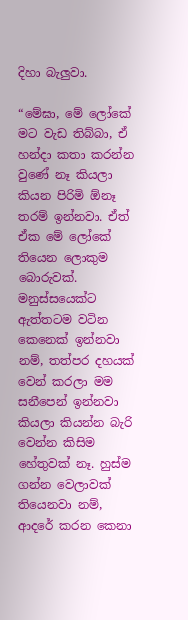දිහා බැලුවා.

“මේඝා, මේ ලෝකේ මට වැඩ තිබ්බා, ඒ හන්දා කතා කරන්න වුණේ නෑ කියලා කියන පිරිමි ඕනෑ තරම් ඉන්නවා. ඒත් ඒක මේ ලෝකේ තියෙන ලොකුම බොරුවක්. මනුස්සයෙක්ට ඇත්තටම වටින කෙනෙක් ඉන්නවා නම්, තත්පර දහයක් වෙන් කරලා මම සනීපෙන් ඉන්නවා කියලා කියන්න බැරි වෙන්න කිසිම හේතුවක් නෑ. හුස්ම ගන්න වෙලාවක් තියෙනවා නම්, ආදරේ කරන කෙනා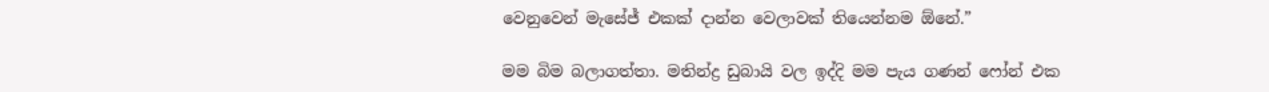වෙනුවෙන් මැසේජ් එකක් දාන්න වෙලාවක් තියෙන්නම ඕනේ.”

මම බිම බලාගත්තා. මතින්ද්‍ර ඩුබායි වල ඉද්දි මම පැය ගණන් ෆෝන් එක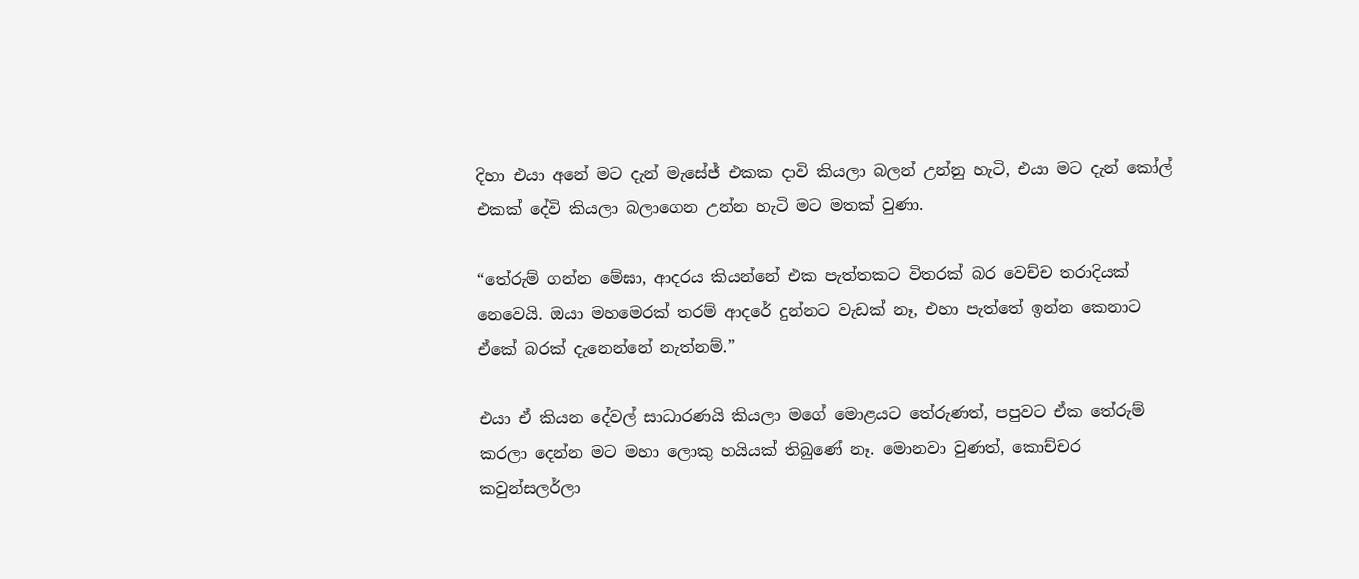දිහා එයා අනේ මට දැන් මැසේජ් එකක දාවි කියලා බලන් උන්නු හැටි, එයා මට දැන් කෝල් එකක් දේවි කියලා බලාගෙන උන්න හැටි මට මතක් වුණා.

“තේරුම් ගන්න මේඝා, ආදරය කියන්නේ එක පැත්තකට විතරක් බර වෙච්ච තරාදියක් නෙවෙයි. ඔයා මහමෙරක් තරම් ආදරේ දුන්නට වැඩක් නෑ, එහා පැත්තේ ඉන්න කෙනාට ඒකේ බරක් දැනෙන්නේ නැත්නම්.”

එයා ඒ කියන දේවල් සාධාරණයි කියලා මගේ මොළයට තේරුණත්, පපුවට ඒක තේරුම් කරලා දෙන්න මට මහා ලොකු හයියක් තිබුණේ නෑ. මොනවා වුණත්, කොච්චර කවුන්සලර්ලා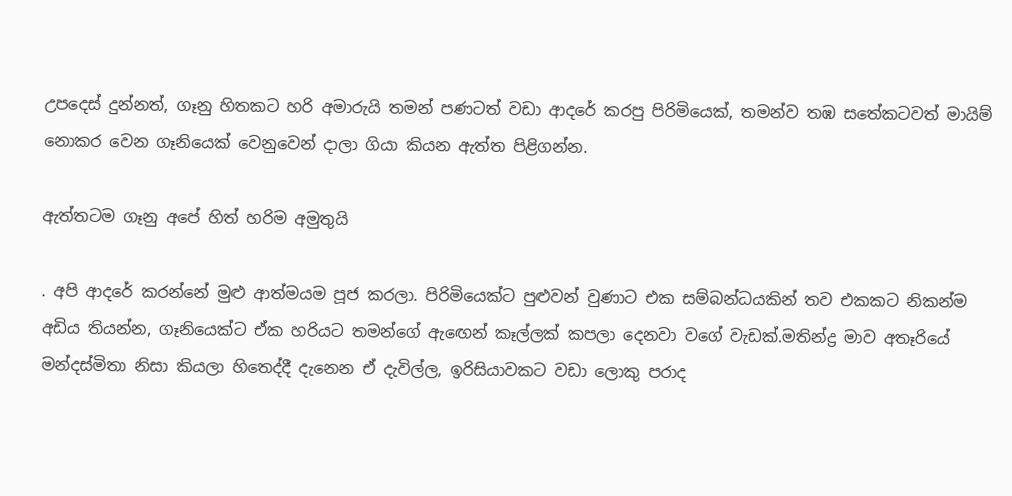උපදෙස් දුන්නත්, ගෑනු හිතකට හරි අමාරුයි තමන් පණටත් වඩා ආදරේ කරපු පිරිමියෙක්, තමන්ව තඹ සතේකටවත් මායිම් නොකර වෙන ගෑනියෙක් වෙනුවෙන් දාලා ගියා කියන ඇත්ත පිළිගන්න.

ඇත්තටම ගෑනු අපේ හිත් හරිම අමුතුයි

. අපි ආදරේ කරන්නේ මුළු ආත්මයම පූජ කරලා. පිරිමියෙක්ට පුළුවන් වුණාට එක සම්බන්ධයකින් තව එකකට නිකන්ම අඩිය තියන්න, ගෑනියෙක්ට ඒක හරියට තමන්ගේ ඇඟෙන් කෑල්ලක් කපලා දෙනවා වගේ වැඩක්.මතින්ද්‍ර මාව අතෑරියේ මන්දස්මිතා නිසා කියලා හිතෙද්දී දැනෙන ඒ දැවිල්ල, ඉරිසියාවකට වඩා ලොකු පරාද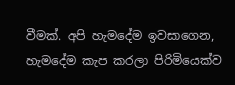වීමක්. අපි හැමදේම ඉවසාගෙන, හැමදේම කැප කරලා පිරිමියෙක්ව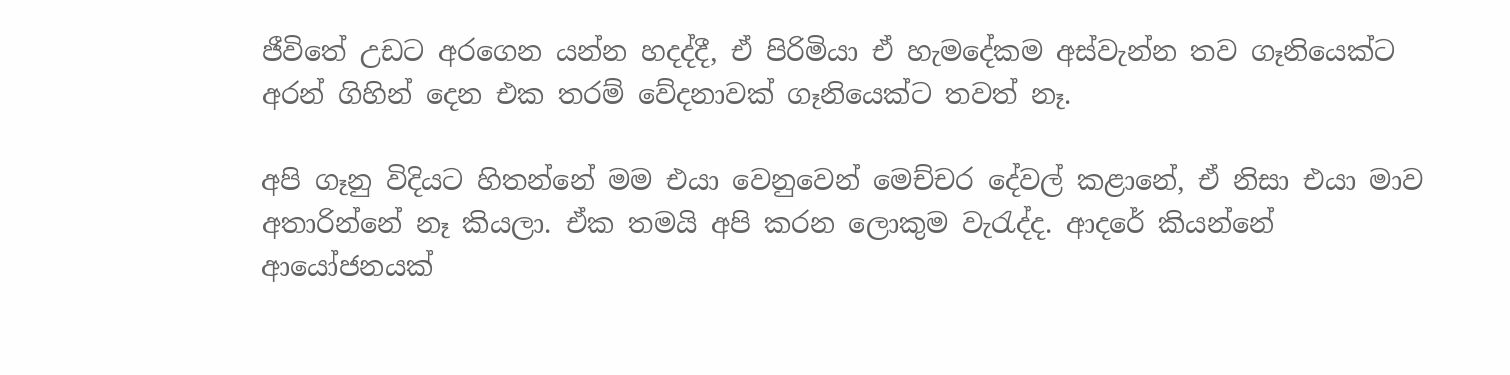ජීවිතේ උඩට අරගෙන යන්න හදද්දී, ඒ පිරිමියා ඒ හැමදේකම අස්වැන්න තව ගෑනියෙක්ට අරන් ගිහින් දෙන එක තරම් වේදනාවක් ගෑනියෙක්ට තවත් නෑ.

අපි ගෑනු විදියට හිතන්නේ මම එයා වෙනුවෙන් මෙච්චර දේවල් කළානේ, ඒ නිසා එයා මාව අතාරින්නේ නෑ කියලා. ඒක තමයි අපි කරන ලොකුම වැරැද්ද. ආදරේ කියන්නේ ආයෝජනයක්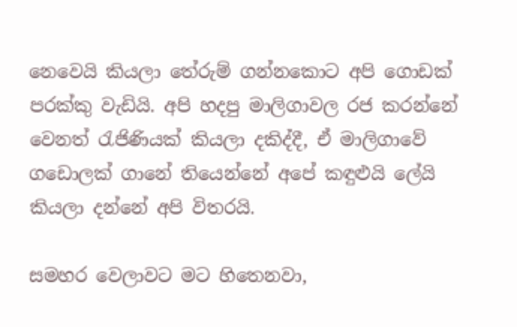නෙවෙයි කියලා තේරුම් ගන්නකොට අපි ගොඩක් පරක්කු වැඩියි. අපි හදපු මාලිගාවල රජ කරන්නේ වෙනත් රැජිණියක් කියලා දකිද්දී, ඒ මාලිගාවේ ගඩොලක් ගානේ තියෙන්නේ අපේ කඳුළුයි ලේයි කියලා දන්නේ අපි විතරයි.

සමහර වෙලාවට මට හිතෙනවා,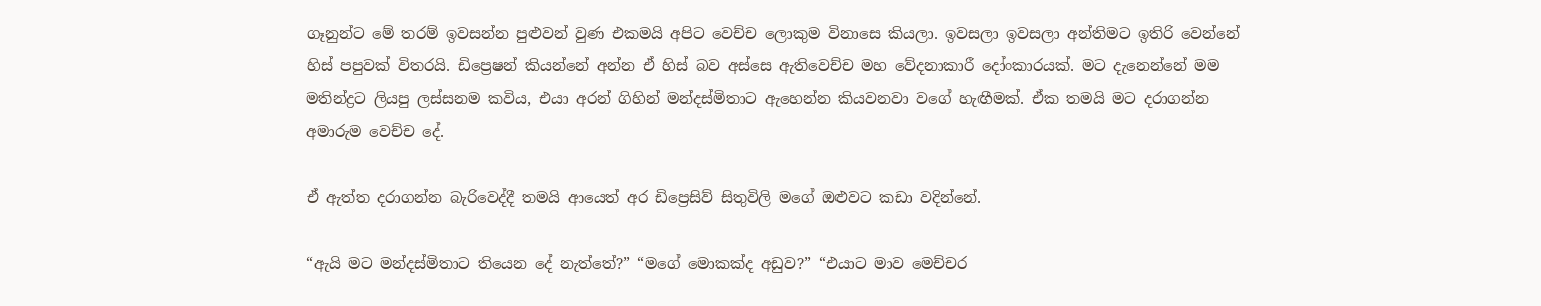ගෑනුන්ට මේ තරම් ඉවසන්න පුළුවන් වුණ එකමයි අපිට වෙච්ච ලොකුම විනාසෙ කියලා. ඉවසලා ඉවසලා අන්තිමට ඉතිරි වෙන්නේ හිස් පපුවක් විතරයි. ඩිප්‍රෙෂන් කියන්නේ අන්න ඒ හිස් බව අස්සෙ ඇතිවෙච්ච මහ වේදනාකාරී දෝංකාරයක්. මට දැනෙන්නේ මම මතින්ද්‍රට ලියපු ලස්සනම කවිය, එයා අරන් ගිහින් මන්දස්මිතාට ඇහෙන්න කියවනවා වගේ හැඟීමක්. ඒක තමයි මට දරාගන්න අමාරුම වෙච්ච දේ.

ඒ ඇත්ත දරාගන්න බැරිවෙද්දී තමයි ආයෙත් අර ඩිප්‍රෙසිව් සිතුවිලි මගේ ඔළුවට කඩා වදින්නේ.

“ඇයි මට මන්දස්මිතාට තියෙන දේ නැත්තේ?” “මගේ මොකක්ද අඩුව?” “එයාට මාව මෙච්චර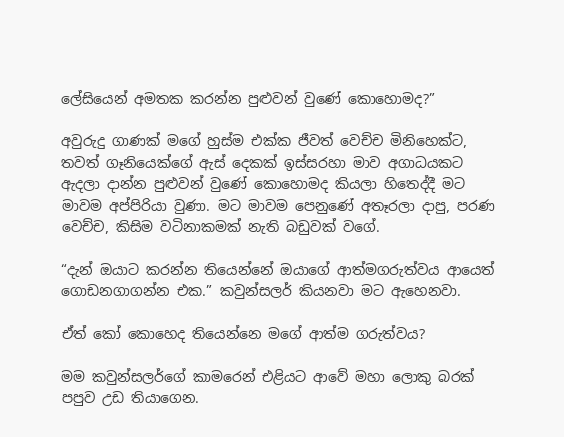ලේසියෙන් අමතක කරන්න පුළුවන් වුණේ කොහොමද?”

අවුරුදු ගාණක් මගේ හුස්ම එක්ක ජීවත් වෙච්ච මිනිහෙක්ට, තවත් ගෑනියෙක්ගේ ඇස් දෙකක් ඉස්සරහා මාව අගාධයකට ඇදලා දාන්න පුළුවන් වුණේ කොහොමද කියලා හිතෙද්දී මට මාවම අප්පිරියා වුණා. මට මාවම පෙනුණේ අතෑරලා දාපු, පරණ වෙච්ච, කිසිම වටිනාකමක් නැති බඩුවක් වගේ.

“දැන් ඔයාට කරන්න තියෙන්නේ ඔයාගේ ආත්මගරුත්වය ආයෙත් ගොඩනගාගන්න එක.” කවුන්සලර් කියනවා මට ඇහෙනවා.

ඒත් කෝ කොහෙද තියෙන්නෙ මගේ ආත්ම ගරුත්වය?

මම කවුන්සලර්ගේ කාමරෙන් එළියට ආවේ මහා ලොකු බරක් පපුව උඩ තියාගෙන.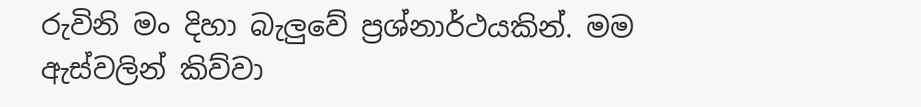රුවිනි මං දිහා බැලුවේ ප්‍රශ්නාර්ථයකින්. මම ඇස්වලින් කිව්වා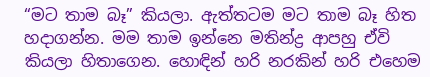“මට තාම බෑ” කියලා. ඇත්තටම මට තාම බෑ හිත හදාගන්න. මම තාම ඉන්නෙ මතින්ද්‍ර ආපහු ඒවි කියලා හිතාගෙන. හොඳින් හරි නරකින් හරි එහෙම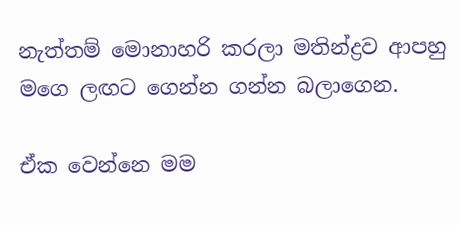නැත්තම් මොනාහරි කරලා මතින්ද්‍රව ආපහු මගෙ ලඟට ගෙන්න ගන්න බලාගෙන.

ඒක වෙන්නෙ මම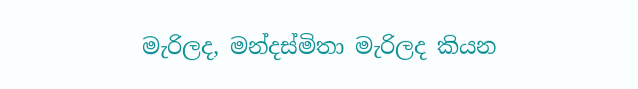මැරිලද, මන්දස්මිතා මැරිලද කියන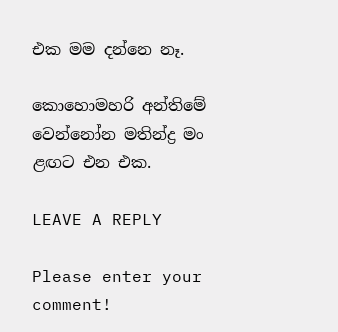එක මම දන්නෙ නෑ.

කොහොමහරි අන්තිමේ වෙන්නෝන මතින්ද්‍ර මං ළඟට එන එක.

LEAVE A REPLY

Please enter your comment!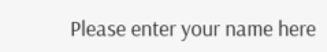Please enter your name here